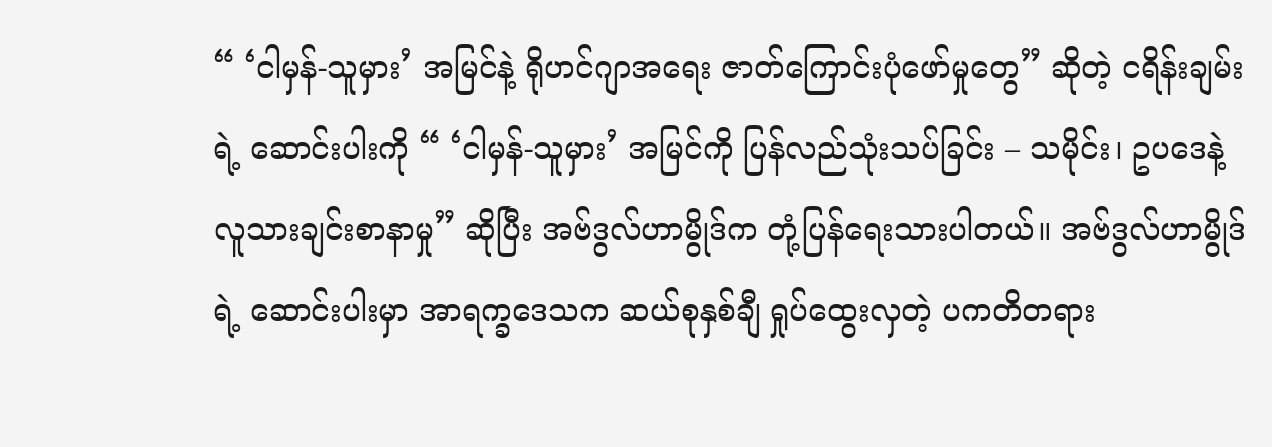“ ‘ငါမှန်-သူမှား’ အမြင်နဲ့ ရိုဟင်ဂျာအရေး ဇာတ်ကြောင်းပုံဖော်မှုတွေ” ဆိုတဲ့ ငရိန်းချမ်းရဲ့ ဆောင်းပါးကို “ ‘ငါမှန်-သူမှား’ အမြင်ကို ပြန်လည်သုံးသပ်ခြင်း – သမိုင်း၊ ဥပဒေနဲ့ လူသားချင်းစာနာမှု” ဆိုပြီး အဗ်ဒွလ်ဟာမွိုဒ်က တုံ့ပြန်ရေးသားပါတယ်။ အဗ်ဒွလ်ဟာမွိုဒ်ရဲ့ ဆောင်းပါးမှာ အာရက္ခဒေသက ဆယ်စုနှစ်ချီ ရှုပ်ထွေးလှတဲ့ ပကတိတရား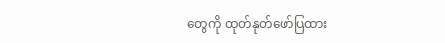တွေကို ထုတ်နုတ်ဖော်ပြထား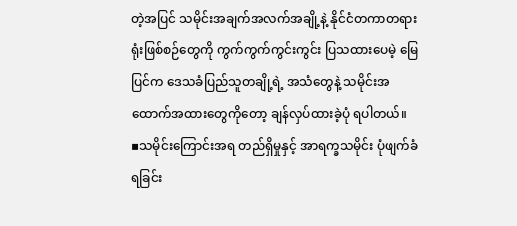တဲ့အပြင် သမိုင်းအချက်အလက်အချို့နဲ့ နိုင်ငံတကာတရားရုံးဖြစ်စဉ်တွေကို ကွက်ကွက်ကွင်းကွင်း ပြသထားပေမဲ့ မြေပြင်က ဒေသခံပြည်သူတချို့ရဲ့ အသံတွေနဲ့ သမိုင်းအထောက်အထားတွေကိုတော့ ချန်လှပ်ထားခဲ့ပုံ ရပါတယ်။
▪သမိုင်းကြောင်းအရ တည်ရှိမှုနှင့် အာရက္ခသမိုင်း ပုံဖျက်ခံရခြင်း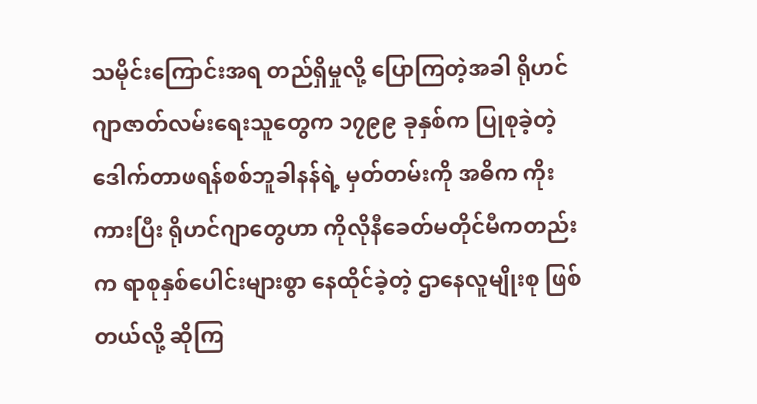သမိုင်းကြောင်းအရ တည်ရှိမှုလို့ ပြောကြတဲ့အခါ ရိုဟင်ဂျာဇာတ်လမ်းရေးသူတွေက ၁၇၉၉ ခုနှစ်က ပြုစုခဲ့တဲ့ ဒေါက်တာဖရန်စစ်ဘူခါနန်ရဲ့ မှတ်တမ်းကို အဓိက ကိုးကားပြီး ရိုဟင်ဂျာတွေဟာ ကိုလိုနီခေတ်မတိုင်မီကတည်းက ရာစုနှစ်ပေါင်းများစွာ နေထိုင်ခဲ့တဲ့ ဌာနေလူမျိုးစု ဖြစ်တယ်လို့ ဆိုကြ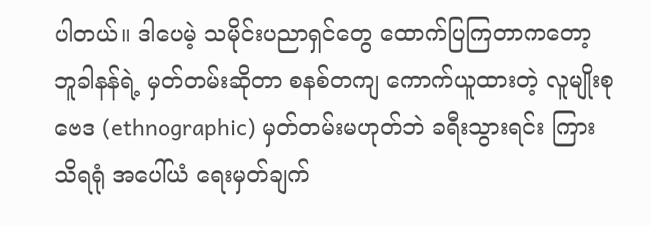ပါတယ်။ ဒါပေမဲ့ သမိုင်းပညာရှင်တွေ ထောက်ပြကြတာကတော့ ဘူခါနန်ရဲ့ မှတ်တမ်းဆိုတာ စနစ်တကျ ကောက်ယူထားတဲ့ လူမျိုးစုဗေဒ (ethnographic) မှတ်တမ်းမဟုတ်ဘဲ ခရီးသွားရင်း ကြားသိရရုံ အပေါ်ယံ ရေးမှတ်ချက်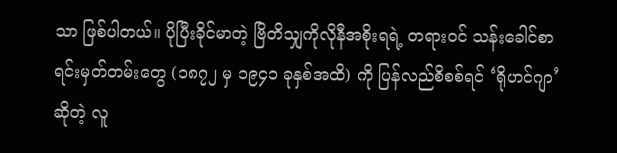သာ ဖြစ်ပါတယ်။ ပိုပြီးခိုင်မာတဲ့ ဗြိတိသျှကိုလိုနီအစိုးရရဲ့ တရားဝင် သန်းခေါင်စာရင်းမှတ်တမ်းတွေ (၁၈၇၂ မှ ၁၉၄၁ ခုနှစ်အထိ) ကို ပြန်လည်စိစစ်ရင် ‘ရိုဟင်ဂျာ’ ဆိုတဲ့ လူ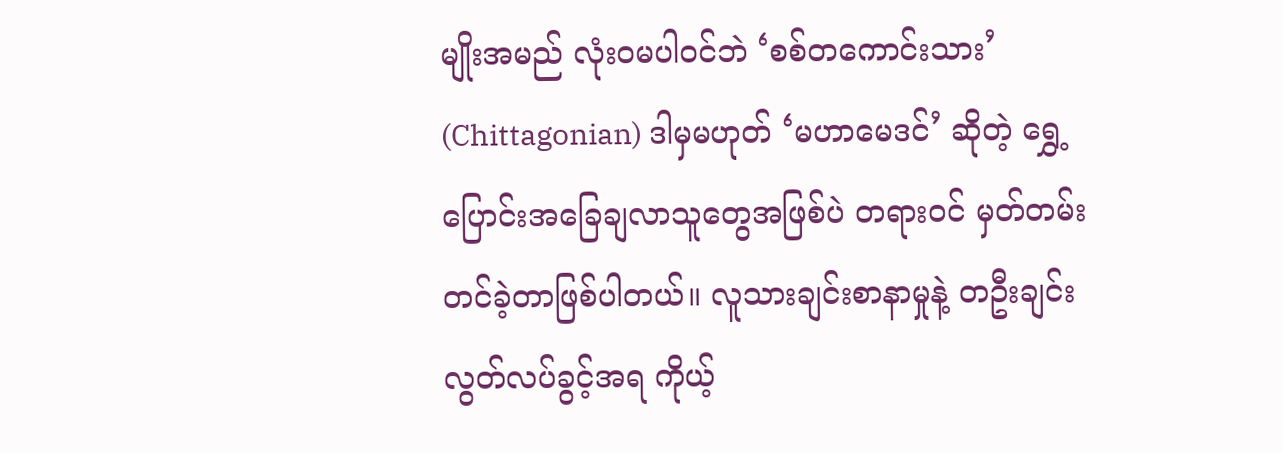မျိုးအမည် လုံးဝမပါဝင်ဘဲ ‘စစ်တကောင်းသား’ (Chittagonian) ဒါမှမဟုတ် ‘မဟာမေဒင်’ ဆိုတဲ့ ရွှေ့ပြောင်းအခြေချလာသူတွေအဖြစ်ပဲ တရားဝင် မှတ်တမ်းတင်ခဲ့တာဖြစ်ပါတယ်။ လူသားချင်းစာနာမှုနဲ့ တဦးချင်းလွတ်လပ်ခွင့်အရ ကိုယ့်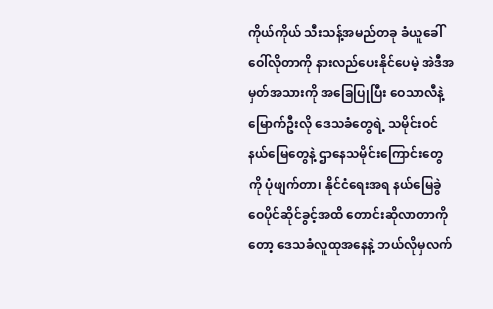ကိုယ်ကိုယ် သီးသန့်အမည်တခု ခံယူခေါ်ဝေါ်လိုတာကို နားလည်ပေးနိုင်ပေမဲ့ အဲဒီအမှတ်အသားကို အခြေပြုပြီး ဝေသာလီနဲ့ မြောက်ဦးလို ဒေသခံတွေရဲ့ သမိုင်းဝင်နယ်မြေတွေနဲ့ ဌာနေသမိုင်းကြောင်းတွေကို ပုံဖျက်တာ၊ နိုင်ငံရေးအရ နယ်မြေခွဲဝေပိုင်ဆိုင်ခွင့်အထိ တောင်းဆိုလာတာကိုတော့ ဒေသခံလူထုအနေနဲ့ ဘယ်လိုမှလက်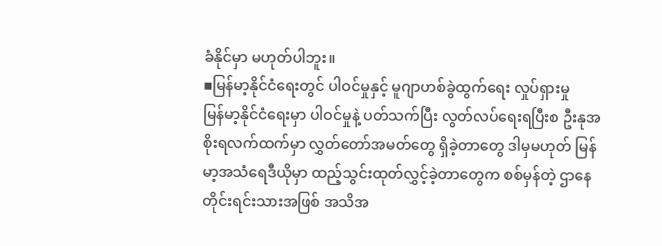ခံနိုင်မှာ မဟုတ်ပါဘူး။
▪မြန်မာ့နိုင်ငံရေးတွင် ပါဝင်မှုနှင့် မူဂျာဟစ်ခွဲထွက်ရေး လှုပ်ရှားမှု
မြန်မာ့နိုင်ငံရေးမှာ ပါဝင်မှုနဲ့ ပတ်သက်ပြီး လွတ်လပ်ရေးရပြီးစ ဦးနုအစိုးရလက်ထက်မှာ လွှတ်တော်အမတ်တွေ ရှိခဲ့တာတွေ ဒါမှမဟုတ် မြန်မာ့အသံရေဒီယိုမှာ ထည့်သွင်းထုတ်လွှင့်ခဲ့တာတွေက စစ်မှန်တဲ့ ဌာနေတိုင်းရင်းသားအဖြစ် အသိအ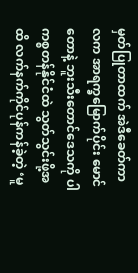မှတ်ပြုတာထက် အဲဒီခေတ်ကာလက အာရက္ခမြောက်ပိုင်း မောင်တောနဲ့ ဘူးသီးတောင်ဒေသကို ပါကစ္စတန်နိုင်ငံထဲ သွတ်သွင်းဖို့အထိ လက်နက်ကိုင်ပုန်ကန်ခဲ့တဲ့ ‘မူ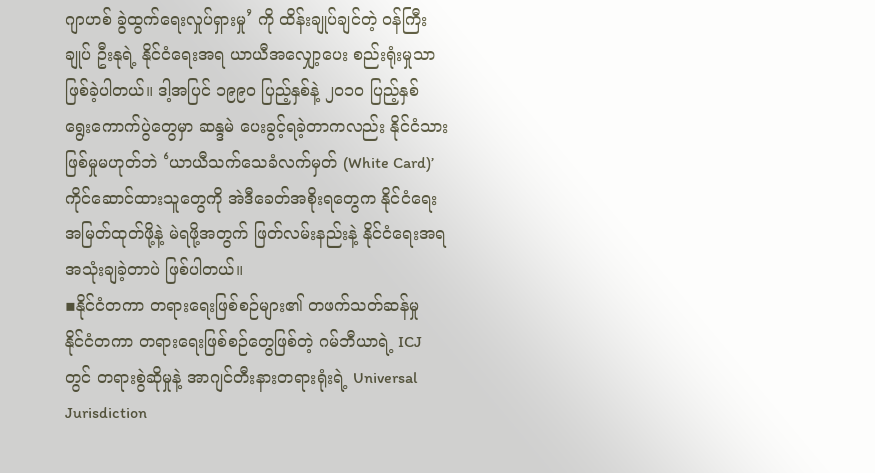ဂျာဟစ် ခွဲထွက်ရေးလှုပ်ရှားမှု’ ကို ထိန်းချုပ်ချင်တဲ့ ဝန်ကြီးချုပ် ဦးနုရဲ့ နိုင်ငံရေးအရ ယာယီအလျှော့ပေး စည်းရုံးမှုသာ ဖြစ်ခဲ့ပါတယ်။ ဒါ့အပြင် ၁၉၉၀ ပြည့်နှစ်နဲ့ ၂၀၁၀ ပြည့်နှစ် ရွေးကောက်ပွဲတွေမှာ ဆန္ဒမဲ ပေးခွင့်ရခဲ့တာကလည်း နိုင်ငံသားဖြစ်မှုမဟုတ်ဘဲ ‘ယာယီသက်သေခံလက်မှတ် (White Card)’ ကိုင်ဆောင်ထားသူတွေကို အဲဒီခေတ်အစိုးရတွေက နိုင်ငံရေးအမြတ်ထုတ်ဖို့နဲ့ မဲရဖို့အတွက် ဖြတ်လမ်းနည်းနဲ့ နိုင်ငံရေးအရ အသုံးချခဲ့တာပဲ ဖြစ်ပါတယ်။
▪နိုင်ငံတကာ တရားရေးဖြစ်စဉ်များ၏ တဖက်သတ်ဆန်မှု
နိုင်ငံတကာ တရားရေးဖြစ်စဉ်တွေဖြစ်တဲ့ ဂမ်ဘီယာရဲ့ ICJ တွင် တရားစွဲဆိုမှုနဲ့ အာဂျင်တီးနားတရားရုံးရဲ့ Universal Jurisdiction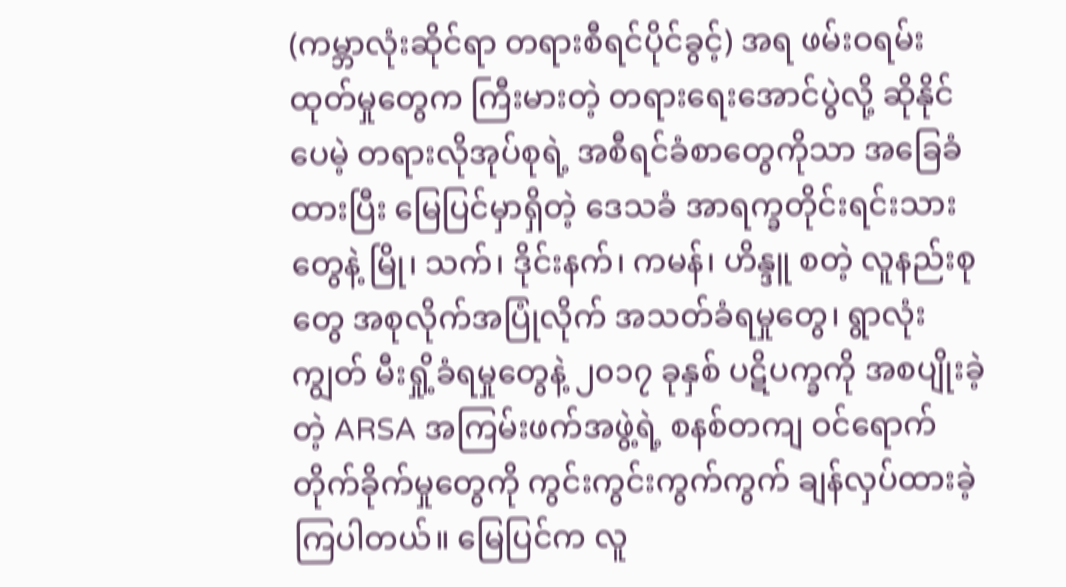(ကမ္ဘာလုံးဆိုင်ရာ တရားစီရင်ပိုင်ခွင့်) အရ ဖမ်းဝရမ်းထုတ်မှုတွေက ကြီးမားတဲ့ တရားရေးအောင်ပွဲလို့ ဆိုနိုင်ပေမဲ့ တရားလိုအုပ်စုရဲ့ အစီရင်ခံစာတွေကိုသာ အခြေခံထားပြီး မြေပြင်မှာရှိတဲ့ ဒေသခံ အာရက္ခတိုင်းရင်းသားတွေနဲ့ မြို၊ သက်၊ ဒိုင်းနက်၊ ကမန်၊ ဟိန္ဒူ စတဲ့ လူနည်းစုတွေ အစုလိုက်အပြုံလိုက် အသတ်ခံရမှုတွေ၊ ရွာလုံးကျွတ် မီးရှို့ခံရမှုတွေနဲ့ ၂၀၁၇ ခုနှစ် ပဋိပက္ခကို အစပျိုးခဲ့တဲ့ ARSA အကြမ်းဖက်အဖွဲ့ရဲ့ စနစ်တကျ ဝင်ရောက်တိုက်ခိုက်မှုတွေကို ကွင်းကွင်းကွက်ကွက် ချန်လှပ်ထားခဲ့ကြပါတယ်။ မြေပြင်က လူ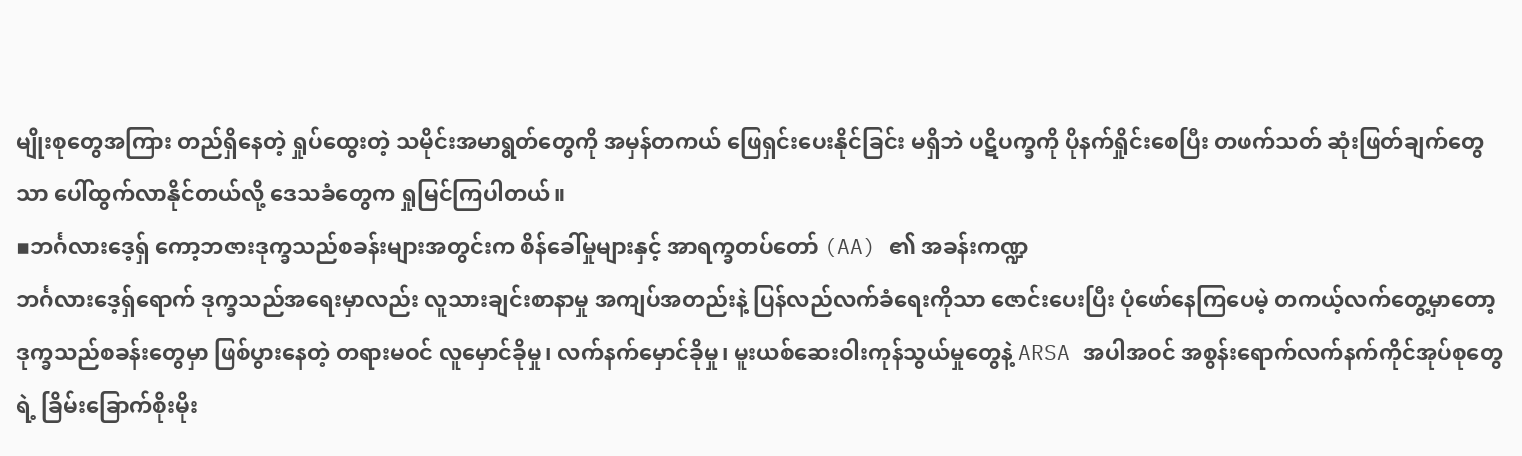မျိုးစုတွေအကြား တည်ရှိနေတဲ့ ရှုပ်ထွေးတဲ့ သမိုင်းအမာရွတ်တွေကို အမှန်တကယ် ဖြေရှင်းပေးနိုင်ခြင်း မရှိဘဲ ပဋိပက္ခကို ပိုနက်ရှိုင်းစေပြီး တဖက်သတ် ဆုံးဖြတ်ချက်တွေသာ ပေါ်ထွက်လာနိုင်တယ်လို့ ဒေသခံတွေက ရှုမြင်ကြပါတယ်။
▪ဘင်္ဂလားဒေ့ရှ် ကော့ဘဇားဒုက္ခသည်စခန်းများအတွင်းက စိန်ခေါ်မှုများနှင့် အာရက္ခတပ်တော် (AA) ၏ အခန်းကဏ္ဍ
ဘင်္ဂလားဒေ့ရှ်ရောက် ဒုက္ခသည်အရေးမှာလည်း လူသားချင်းစာနာမှု အကျပ်အတည်းနဲ့ ပြန်လည်လက်ခံရေးကိုသာ ဇောင်းပေးပြီး ပုံဖော်နေကြပေမဲ့ တကယ့်လက်တွေ့မှာတော့ ဒုက္ခသည်စခန်းတွေမှာ ဖြစ်ပွားနေတဲ့ တရားမဝင် လူမှောင်ခိုမှု၊ လက်နက်မှောင်ခိုမှု၊ မူးယစ်ဆေးဝါးကုန်သွယ်မှုတွေနဲ့ ARSA အပါအဝင် အစွန်းရောက်လက်နက်ကိုင်အုပ်စုတွေရဲ့ ခြိမ်းခြောက်စိုးမိုး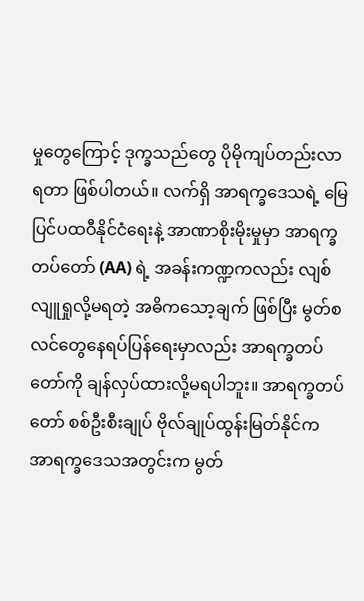မှုတွေကြောင့် ဒုက္ခသည်တွေ ပိုမိုကျပ်တည်းလာရတာ ဖြစ်ပါတယ်။ လက်ရှိ အာရက္ခဒေသရဲ့ မြေပြင်ပထဝီနိုင်ငံရေးနဲ့ အာဏာစိုးမိုးမှုမှာ အာရက္ခတပ်တော် (AA) ရဲ့ အခန်းကဏ္ဍကလည်း လျစ်လျူရှုလို့မရတဲ့ အဓိကသော့ချက် ဖြစ်ပြီး မွတ်စလင်တွေနေရပ်ပြန်ရေးမှာလည်း အာရက္ခတပ်တော်ကို ချန်လှပ်ထားလို့မရပါဘူး။ အာရက္ခတပ်တော် စစ်ဦးစီးချုပ် ဗိုလ်ချုပ်ထွန်းမြတ်နိုင်က အာရက္ခဒေသအတွင်းက မွတ်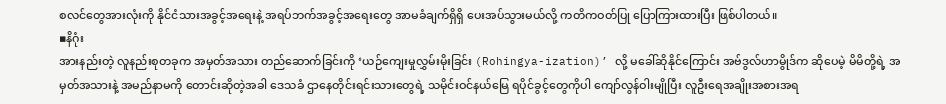စလင်တွေအားလုံးကို နိုင်ငံသားအခွင့်အရေးနဲ့ အရပ်ဘက်အခွင့်အရေးတွေ အာမခံချက်ရှိရှိ ပေးအပ်သွားမယ်လို့ ကတိကဝတ်ပြု ပြောကြားထားပြီး ဖြစ်ပါတယ်။
▪နိဂုံး
အားနည်းတဲ့ လူနည်းစုတခုက အမှတ်အသား တည်ဆောက်ခြင်းကို ‘ယဉ်ကျေးမှုလွှမ်းမိုးခြင်း (Rohingya-ization)’ လို့ မခေါ်ဆိုနိုင်ကြောင်း အဗ်ဒွလ်ဟာမွိုဒ်က ဆိုပေမဲ့ မိမိတို့ရဲ့ အမှတ်အသားနဲ့ အမည်နာမကို တောင်းဆိုတဲ့အခါ ဒေသခံ ဌာနေတိုင်းရင်းသားတွေရဲ့ သမိုင်းဝင်နယ်မြေ ရပိုင်ခွင့်တွေကိုပါ ကျော်လွန်ဝါးမျိုပြီး လူဦးရေအချိုးအစားအရ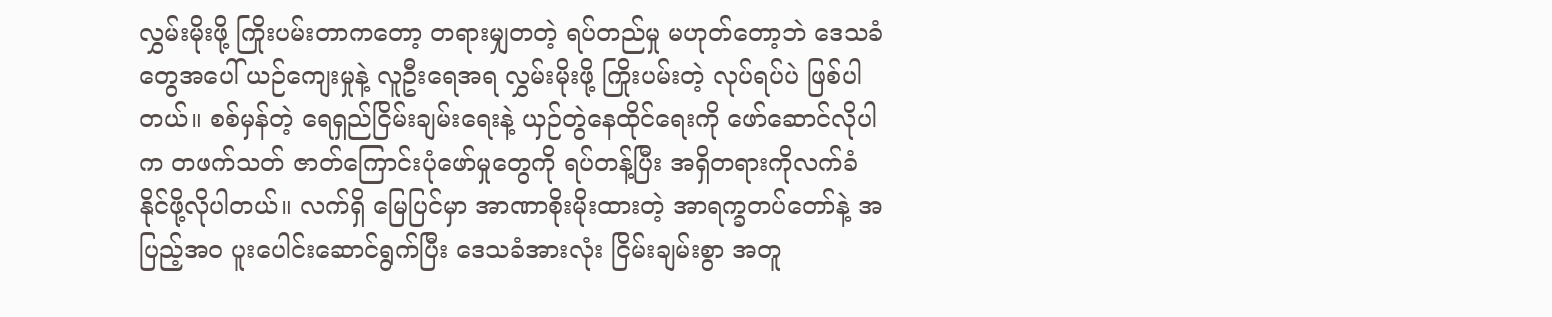လွှမ်းမိုးဖို့ ကြိုးပမ်းတာကတော့ တရားမျှတတဲ့ ရပ်တည်မှု မဟုတ်တော့ဘဲ ဒေသခံတွေအပေါ် ယဉ်ကျေးမှုနဲ့ လူဦးရေအရ လွှမ်းမိုးဖို့ ကြိုးပမ်းတဲ့ လုပ်ရပ်ပဲ ဖြစ်ပါတယ်။ စစ်မှန်တဲ့ ရေရှည်ငြိမ်းချမ်းရေးနဲ့ ယှဉ်တွဲနေထိုင်ရေးကို ဖော်ဆောင်လိုပါက တဖက်သတ် ဇာတ်ကြောင်းပုံဖော်မှုတွေကို ရပ်တန့်ပြီး အရှိတရားကိုလက်ခံနိုင်ဖို့လိုပါတယ်။ လက်ရှိ မြေပြင်မှာ အာဏာစိုးမိုးထားတဲ့ အာရက္ခတပ်တော်နဲ့ အပြည့်အဝ ပူးပေါင်းဆောင်ရွက်ပြီး ဒေသခံအားလုံး ငြိမ်းချမ်းစွာ အတူ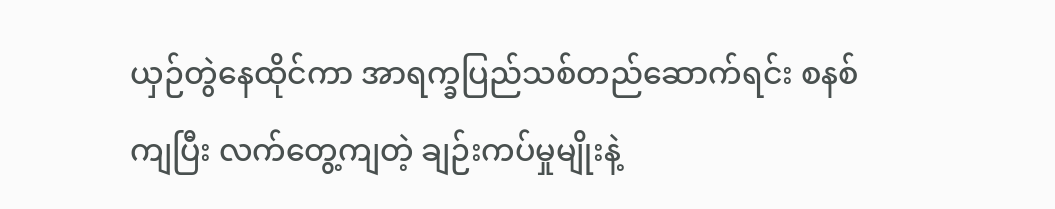ယှဉ်တွဲနေထိုင်ကာ အာရက္ခပြည်သစ်တည်ဆောက်ရင်း စနစ်ကျပြီး လက်တွေ့ကျတဲ့ ချဉ်းကပ်မှုမျိုးနဲ့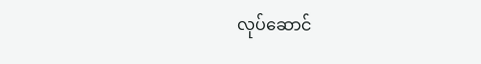လုပ်ဆောင်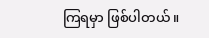ကြရမှာ ဖြစ်ပါတယ်။